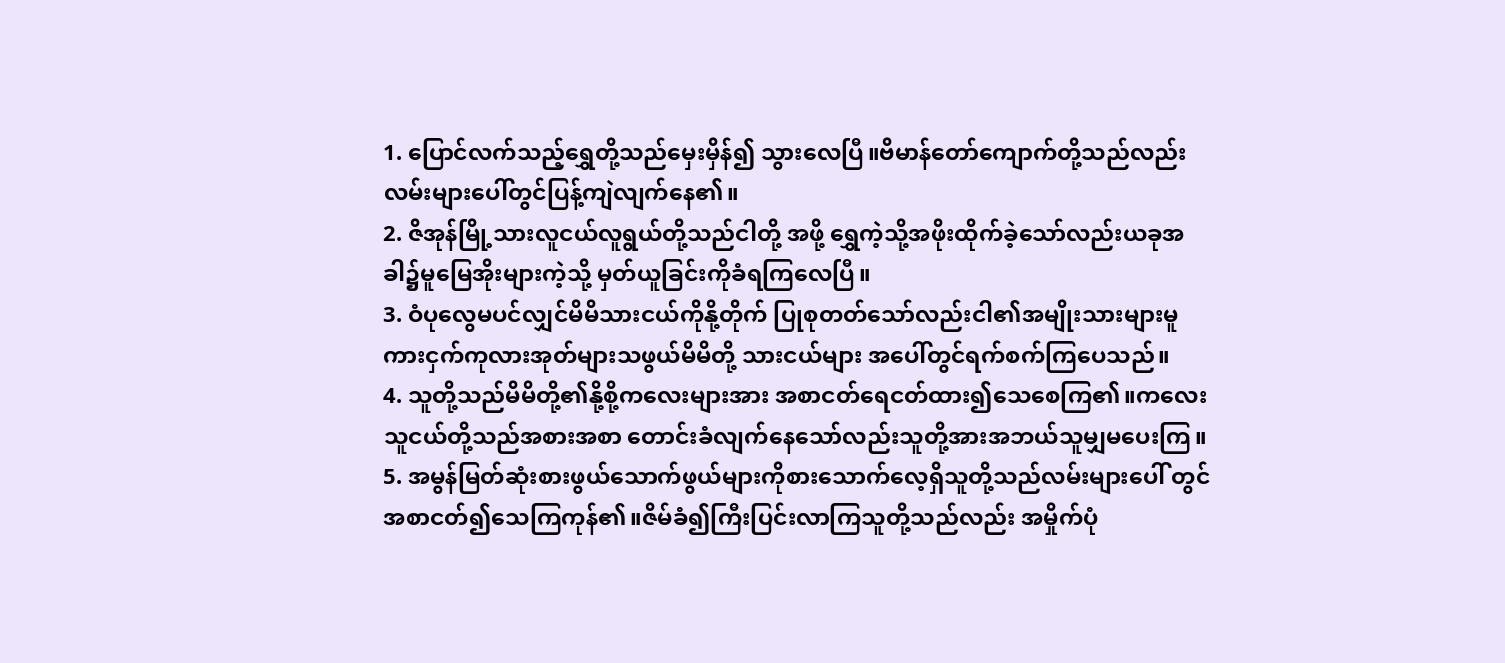1. ပြောင်လက်သည့်ရွှေတို့သည်မှေးမှိန်၍ သွားလေပြီ။ဗိမာန်တော်ကျောက်တို့သည်လည်း လမ်းများပေါ်တွင်ပြန့်ကျဲလျက်နေ၏။
2. ဇိအုန်မြို့သားလူငယ်လူရွယ်တို့သည်ငါတို့ အဖို့ ရွှေကဲ့သို့အဖိုးထိုက်ခဲ့သော်လည်းယခုအခါ၌မူမြေအိုးများကဲ့သို့ မှတ်ယူခြင်းကိုခံရကြလေပြီ။
3. ဝံပုလွေမပင်လျှင်မိမိသားငယ်ကိုနို့တိုက် ပြုစုတတ်သော်လည်းငါ၏အမျိုးသားများမူကားငှက်ကုလားအုတ်များသဖွယ်မိမိတို့ သားငယ်များ အပေါ်တွင်ရက်စက်ကြပေသည်။
4. သူတို့သည်မိမိတို့၏နို့စို့ကလေးများအား အစာငတ်ရေငတ်ထား၍သေစေကြ၏။ကလေးသူငယ်တို့သည်အစားအစာ တောင်းခံလျက်နေသော်လည်းသူတို့အားအဘယ်သူမျှမပေးကြ။
5. အမွန်မြတ်ဆုံးစားဖွယ်သောက်ဖွယ်များကိုစားသောက်လေ့ရှိသူတို့သည်လမ်းများပေါ် တွင် အစာငတ်၍သေကြကုန်၏။ဇိမ်ခံ၍ကြီးပြင်းလာကြသူတို့သည်လည်း အမှိုက်ပုံ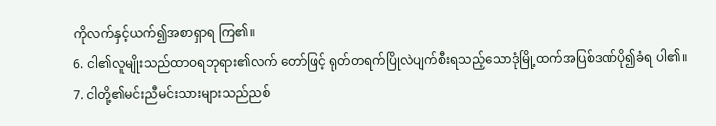ကိုလက်နှင့်ယက်၍အစာရှာရ ကြ၏။
6. ငါ၏လူမျိုးသည်ထာဝရဘုရား၏လက် တော်ဖြင့် ရုတ်တရက်ပြိုလဲပျက်စီးရသည့်သောဒုံမြို့ထက်အပြစ်ဒဏ်ပို၍ခံရ ပါ၏။
7. ငါတို့၏မင်းညီမင်းသားများသည်ညစ်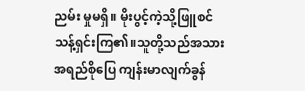ညမ်း မှုမရှိ။ မိုးပွင့်ကဲ့သို့ဖြူစင်သန့်ရှင်းကြ၏။သူတို့သည်အသားအရည်စိုပြေ ကျန်းမာလျက်ခွန်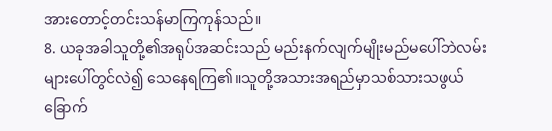အားတောင့်တင်းသန်မာကြကုန်သည်။
8. ယခုအခါသူတို့၏အရုပ်အဆင်းသည် မည်းနက်လျက်မျိုးမည်မပေါ်ဘဲလမ်းများပေါ်တွင်လဲ၍ သေနေရကြ၏။သူတို့အသားအရည်မှာသစ်သားသဖွယ်ခြောက်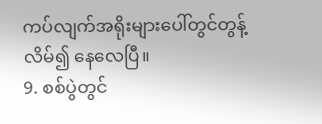ကပ်လျက်အရိုးများပေါ်တွင်တွန့်လိမ်၍ နေလေပြီ။
9. စစ်ပွဲတွင်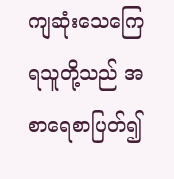ကျဆုံးသေကြေရသူတို့သည် အစာရေစာပြတ်၍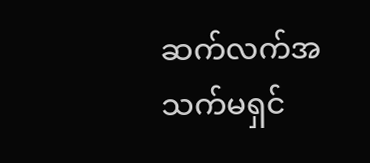ဆက်လက်အသက်မရှင်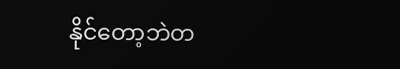နိုင်တော့ဘဲတ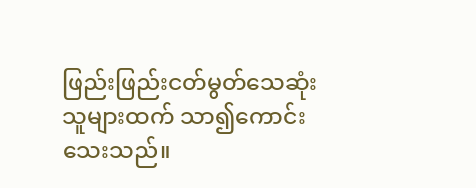ဖြည်းဖြည်းငတ်မွတ်သေဆုံးသူများထက် သာ၍ကောင်းသေးသည်။